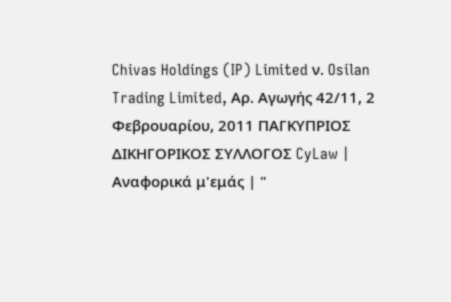Chivas Holdings (IP) Limited ν. Osilan Trading Limited, Αρ. Αγωγής 42/11, 2 Φεβρουαρίου, 2011 ΠΑΓΚΥΠΡΙΟΣ ΔΙΚΗΓΟΡΙΚΟΣ ΣΥΛΛΟΓΟΣ CyLaw | Αναφορικά μ'εμάς | "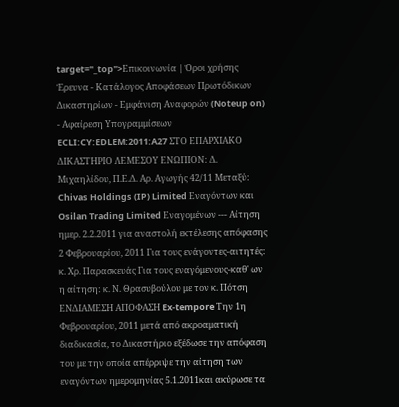target="_top">Επικοινωνία | Όροι χρήσης Έρευνα - Κατάλογος Αποφάσεων Πρωτόδικων Δικαστηρίων - Εμφάνιση Αναφορών (Noteup on) - Αφαίρεση Υπογραμμίσεων ECLI:CY:EDLEM:2011:A27 ΣΤΟ ΕΠΑΡΧΙΑΚΟ ΔΙΚΑΣΤΗΡΙΟ ΛΕΜΕΣΟΥ ΕΝΩΠΙΟΝ: Δ. Μιχαηλίδου, Π.Ε.Δ. Αρ. Αγωγής 42/11 Μεταξύ: Chivas Holdings (IP) Limited Εναγόντων και Osilan Trading Limited Εναγομένων --- Aίτηση ημερ. 2.2.2011 για αναστολή εκτέλεσης απόφασης 2 Φεβρουαρίου, 2011 Για τους ενάγοντες-αιτητές: κ. Χρ. Παρασκευάς Για τους εναγόμενους-καθ' ων η αίτηση: κ. Ν. Θρασυβούλου με τον κ. Πότση ΕΝΔΙΑΜΕΣΗ ΑΠΟΦΑΣΗ Ex-tempore Την 1η Φεβρουαρίου, 2011 μετά από ακροαματική διαδικασία, το Δικαστήριο εξέδωσε την απόφαση του με την οποία απέρριψε την αίτηση των εναγόντων ημερομηνίας 5.1.2011και ακύρωσε τα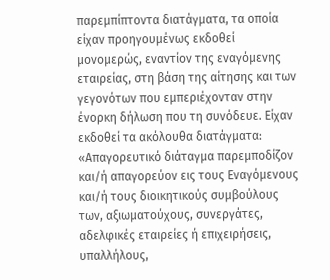παρεμπίπτοντα διατάγματα, τα οποία είχαν προηγουμένως εκδοθεί μονομερώς, εναντίον της εναγόμενης εταιρείας, στη βάση της αίτησης και των γεγονότων που εμπεριέχονταν στην ένορκη δήλωση που τη συνόδευε. Είχαν εκδοθεί τα ακόλουθα διατάγματα: «Απαγορευτικό διάταγμα παρεμποδίζον και/ή απαγορεύον εις τους Εναγόμενους και/ή τους διοικητικούς συμβούλους των, αξιωματούχους, συνεργάτες, αδελφικές εταιρείες ή επιχειρήσεις, υπαλλήλους,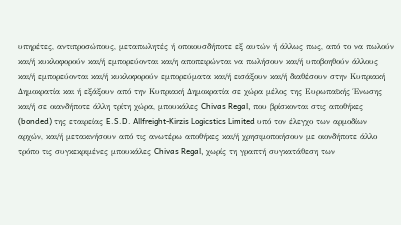υπηρέτες, αντιπροσώπους, μεταπωλητές ή οποιουσδήποτε εξ αυτών ή άλλως πως, από το να πωλούν και/ή κυκλοφορούν και/ή εμπορεύονται και/η αποπειρώνται να πωλήσουν και/ή υποβοηθούν άλλους και/ή εμπορεύονται και/ή κυκλοφορούν εμπορεύματα και/ή εισάξουν και/ή διαθέσουν στην Κυπριακή Δημοκρατία και ή εξάξουν από την Κυπριακή Δημοκρατία σε χώρα μέλος της Ευρωπαϊκής Ένωσης και/ή σε οιανδήποτε άλλη τρίτη χώρα, μπουκάλες Chivas Regal, που βρίσκονται στις αποθήκες (bonded) της εταιρείας E.S.D. Allfreight-Kirzis Logicstics Limited υπό τον έλεγχο των αρμοδίων αρχών, και/ή μετακινήσουν από τις ανωτέρω αποθήκες και/ή χρησιμοποιήσουν με οιονδήποτε άλλο τρόπο τις συγκεκριμένες μπουκάλες Chivas Regal, χωρίς τη γραπτή συγκατάθεση των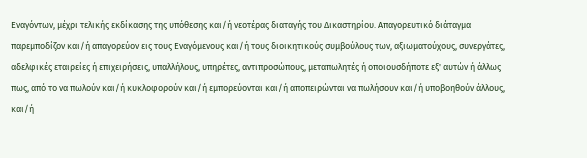Εναγόντων, μέχρι τελικής εκδίκασης της υπόθεσης και/ή νεοτέρας διαταγής του Δικαστηρίου. Απαγορευτικό διάταγμα παρεμποδίζον και/ή απαγορεύον εις τους Εναγόμενους και/ή τους διοικητικούς συμβούλους των, αξιωματούχους, συνεργάτες, αδελφικές εταιρείες ή επιχειρήσεις, υπαλλήλους, υπηρέτες, αντιπροσώπους, μεταπωλητές ή οποιουσδήποτε εξ' αυτών ή άλλως πως, από το να πωλούν και/ή κυκλοφορούν και/ή εμπορεύονται και/ή αποπειρώνται να πωλήσουν και/ή υποβοηθούν άλλους, και/ή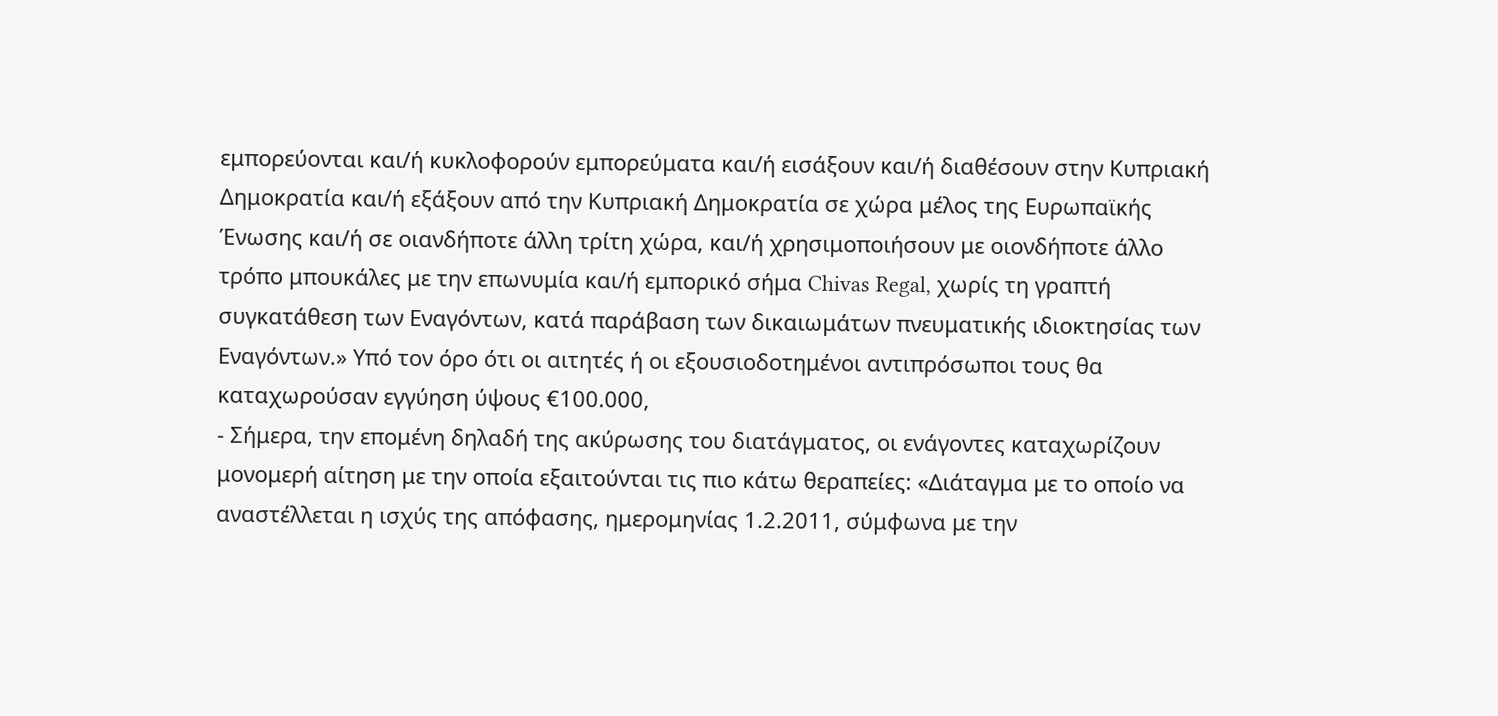εμπορεύονται και/ή κυκλοφορούν εμπορεύματα και/ή εισάξουν και/ή διαθέσουν στην Κυπριακή Δημοκρατία και/ή εξάξουν από την Κυπριακή Δημοκρατία σε χώρα μέλος της Ευρωπαϊκής Ένωσης και/ή σε οιανδήποτε άλλη τρίτη χώρα, και/ή χρησιμοποιήσουν με οιονδήποτε άλλο τρόπο μπουκάλες με την επωνυμία και/ή εμπορικό σήμα Chivas Regal, χωρίς τη γραπτή συγκατάθεση των Εναγόντων, κατά παράβαση των δικαιωμάτων πνευματικής ιδιοκτησίας των Εναγόντων.» Υπό τον όρο ότι οι αιτητές ή οι εξουσιοδοτημένοι αντιπρόσωποι τους θα καταχωρούσαν εγγύηση ύψους €100.000,
- Σήμερα, την επομένη δηλαδή της ακύρωσης του διατάγματος, οι ενάγοντες καταχωρίζουν μονομερή αίτηση με την οποία εξαιτούνται τις πιο κάτω θεραπείες: «Διάταγμα με το οποίο να αναστέλλεται η ισχύς της απόφασης, ημερομηνίας 1.2.2011, σύμφωνα με την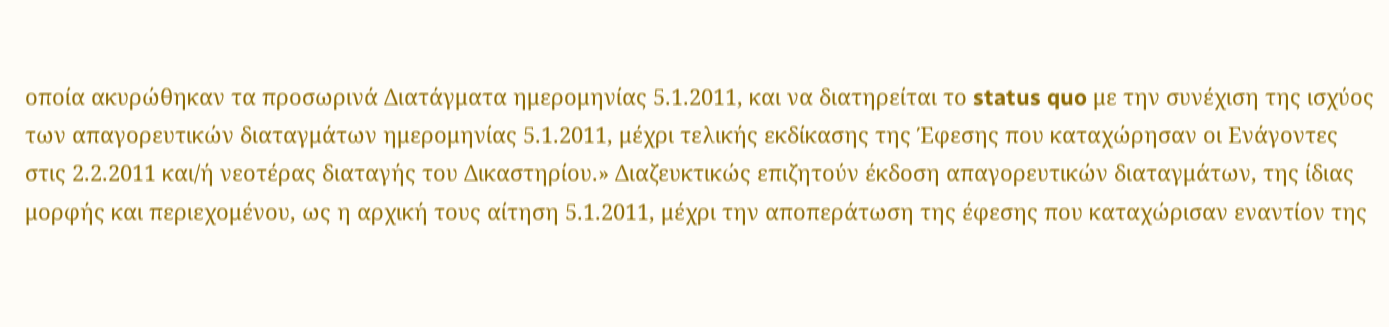οποία ακυρώθηκαν τα προσωρινά Διατάγματα ημερομηνίας 5.1.2011, και να διατηρείται το status quo με την συνέχιση της ισχύος των απαγορευτικών διαταγμάτων ημερομηνίας 5.1.2011, μέχρι τελικής εκδίκασης της Έφεσης που καταχώρησαν οι Ενάγοντες στις 2.2.2011 και/ή νεοτέρας διαταγής του Δικαστηρίου.» Διαζευκτικώς επιζητούν έκδοση απαγορευτικών διαταγμάτων, της ίδιας μορφής και περιεχομένου, ως η αρχική τους αίτηση 5.1.2011, μέχρι την αποπεράτωση της έφεσης που καταχώρισαν εναντίον της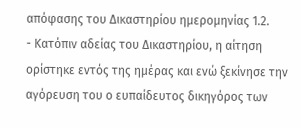απόφασης του Δικαστηρίου ημερομηνίας 1.2.
- Κατόπιν αδείας του Δικαστηρίου, η αίτηση ορίστηκε εντός της ημέρας και ενώ ξεκίνησε την αγόρευση του ο ευπαίδευτος δικηγόρος των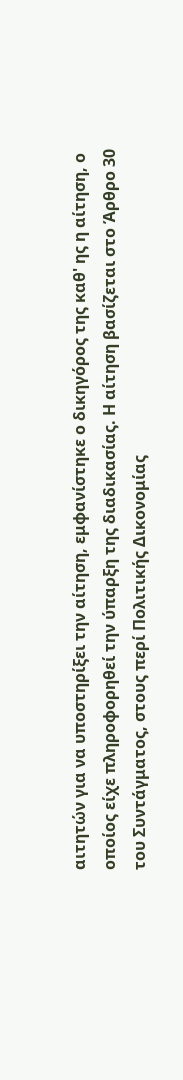αιτητών για να υποστηρίξει την αίτηση, εμφανίστηκε ο δικηγόρος της καθ' ης η αίτηση, ο οποίος είχε πληροφορηθεί την ύπαρξη της διαδικασίας. Η αίτηση βασίζεται στο Άρθρο 30 του Συντάγματος, στους περί Πολιτικής Δικονομίας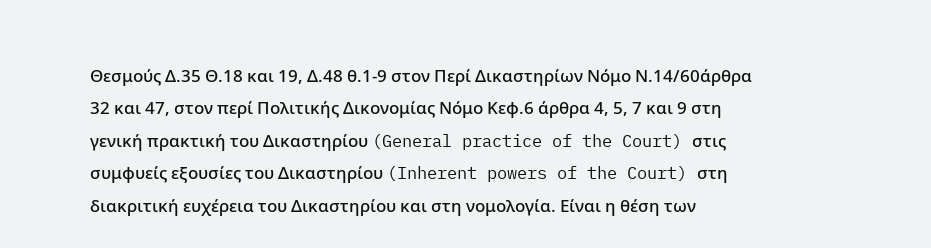Θεσμούς Δ.35 Θ.18 και 19, Δ.48 θ.1-9 στον Περί Δικαστηρίων Νόμο Ν.14/60άρθρα 32 και 47, στον περί Πολιτικής Δικονομίας Νόμο Κεφ.6 άρθρα 4, 5, 7 και 9 στη γενική πρακτική του Δικαστηρίου (General practice of the Court) στις συμφυείς εξουσίες του Δικαστηρίου (Inherent powers of the Court) στη διακριτική ευχέρεια του Δικαστηρίου και στη νομολογία. Είναι η θέση των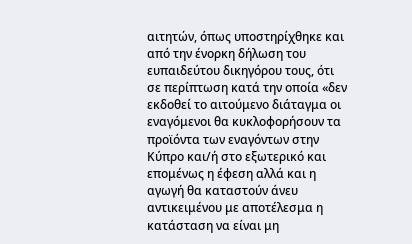αιτητών, όπως υποστηρίχθηκε και από την ένορκη δήλωση του ευπαιδεύτου δικηγόρου τους, ότι σε περίπτωση κατά την οποία «δεν εκδοθεί το αιτούμενο διάταγμα οι εναγόμενοι θα κυκλοφορήσουν τα προϊόντα των εναγόντων στην Κύπρο και/ή στο εξωτερικό και επομένως η έφεση αλλά και η αγωγή θα καταστούν άνευ αντικειμένου με αποτέλεσμα η κατάσταση να είναι μη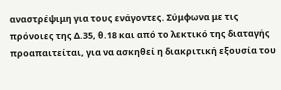αναστρέψιμη για τους ενάγοντες. Σύμφωνα με τις πρόνοιες της Δ.35, θ.18 και από το λεκτικό της διαταγής προαπαιτείται, για να ασκηθεί η διακριτική εξουσία του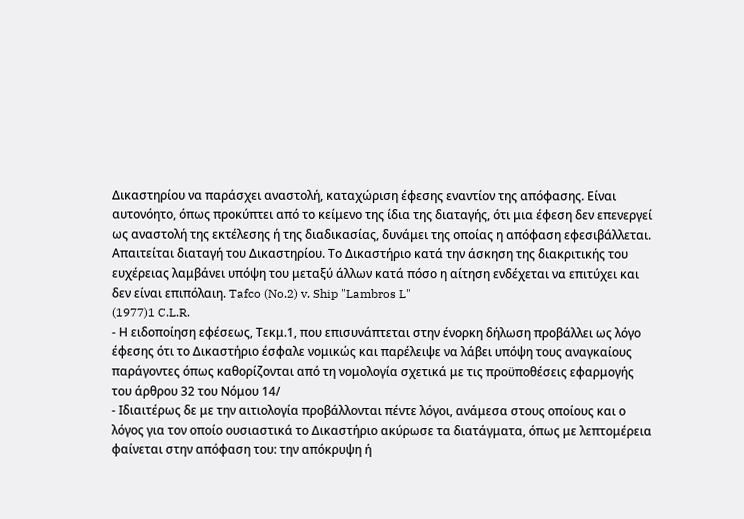Δικαστηρίου να παράσχει αναστολή, καταχώριση έφεσης εναντίον της απόφασης. Είναι αυτονόητο, όπως προκύπτει από το κείμενο της ίδια της διαταγής, ότι μια έφεση δεν επενεργεί ως αναστολή της εκτέλεσης ή της διαδικασίας, δυνάμει της οποίας η απόφαση εφεσιβάλλεται. Απαιτείται διαταγή του Δικαστηρίου. Το Δικαστήριο κατά την άσκηση της διακριτικής του ευχέρειας λαμβάνει υπόψη του μεταξύ άλλων κατά πόσο η αίτηση ενδέχεται να επιτύχει και δεν είναι επιπόλαιη. Tafco (No.2) v. Ship "Lambros L"
(1977)1 C.L.R.
- Η ειδοποίηση εφέσεως, Τεκμ.1, που επισυνάπτεται στην ένορκη δήλωση προβάλλει ως λόγο έφεσης ότι το Δικαστήριο έσφαλε νομικώς και παρέλειψε να λάβει υπόψη τους αναγκαίους παράγοντες όπως καθορίζονται από τη νομολογία σχετικά με τις προϋποθέσεις εφαρμογής του άρθρου 32 του Νόμου 14/
- Ιδιαιτέρως δε με την αιτιολογία προβάλλονται πέντε λόγοι, ανάμεσα στους οποίους και ο λόγος για τον οποίο ουσιαστικά το Δικαστήριο ακύρωσε τα διατάγματα, όπως με λεπτομέρεια φαίνεται στην απόφαση του: την απόκρυψη ή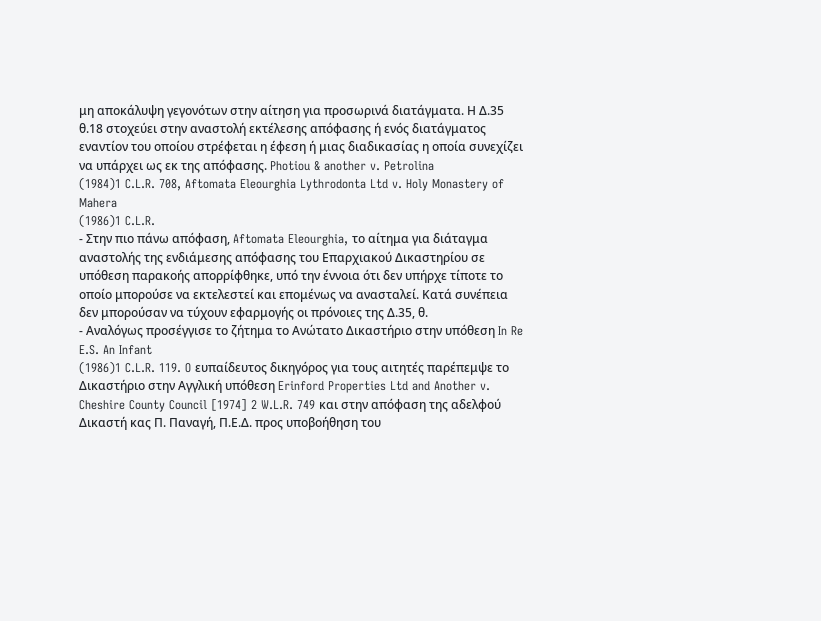μη αποκάλυψη γεγονότων στην αίτηση για προσωρινά διατάγματα. Η Δ.35 θ.18 στοχεύει στην αναστολή εκτέλεσης απόφασης ή ενός διατάγματος εναντίον του οποίου στρέφεται η έφεση ή μιας διαδικασίας η οποία συνεχίζει να υπάρχει ως εκ της απόφασης. Photiou & another v. Petrolina
(1984)1 C.L.R. 708, Aftomata Eleourghia Lythrodonta Ltd v. Holy Monastery of Mahera
(1986)1 C.L.R.
- Στην πιο πάνω απόφαση, Aftomata Eleourghia, το αίτημα για διάταγμα αναστολής της ενδιάμεσης απόφασης του Επαρχιακού Δικαστηρίου σε υπόθεση παρακοής απορρίφθηκε, υπό την έννοια ότι δεν υπήρχε τίποτε το οποίο μπορούσε να εκτελεστεί και επομένως να ανασταλεί. Κατά συνέπεια δεν μπορούσαν να τύχουν εφαρμογής οι πρόνοιες της Δ.35, θ.
- Αναλόγως προσέγγισε το ζήτημα το Ανώτατο Δικαστήριο στην υπόθεση In Re E.S. An Infant
(1986)1 C.L.R. 119. O ευπαίδευτος δικηγόρος για τους αιτητές παρέπεμψε το Δικαστήριο στην Αγγλική υπόθεση Erinford Properties Ltd and Another v. Cheshire County Council [1974] 2 W.L.R. 749 και στην απόφαση της αδελφού Δικαστή κας Π. Παναγή, Π.Ε.Δ. προς υποβοήθηση του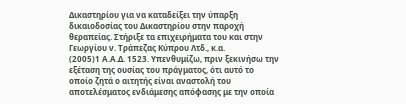Δικαστηρίου για να καταδείξει την ύπαρξη δικαιοδοσίας του Δικαστηρίου στην παροχή θεραπείας. Στήριξε τα επιχειρήματα του και στην Γεωργίου ν. Τράπεζας Κύπρου Λτδ., κ.α.
(2005)1 Α.Α.Δ. 1523. Υπενθυμίζω, πριν ξεκινήσω την εξέταση της ουσίας του πράγματος, ότι αυτό το οποίο ζητά ο αιτητής είναι αναστολή του αποτελέσματος ενδιάμεσης απόφασης με την οποία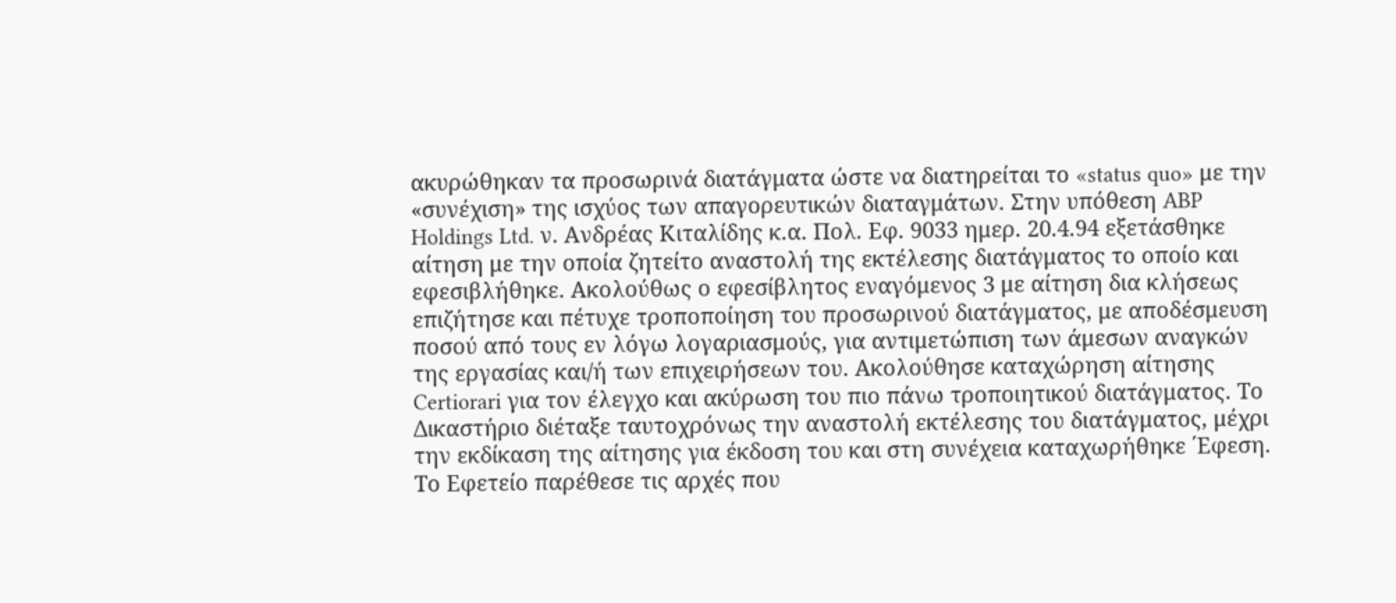ακυρώθηκαν τα προσωρινά διατάγματα ώστε να διατηρείται το «status quo» με την «συνέχιση» της ισχύος των απαγορευτικών διαταγμάτων. Στην υπόθεση ABP Holdings Ltd. ν. Ανδρέας Κιταλίδης κ.α. Πολ. Εφ. 9033 ημερ. 20.4.94 εξετάσθηκε αίτηση με την οποία ζητείτο αναστολή της εκτέλεσης διατάγματος το οποίο και εφεσιβλήθηκε. Ακολούθως ο εφεσίβλητος εναγόμενος 3 με αίτηση δια κλήσεως επιζήτησε και πέτυχε τροποποίηση του προσωρινού διατάγματος, με αποδέσμευση ποσού από τους εν λόγω λογαριασμούς, για αντιμετώπιση των άμεσων αναγκών της εργασίας και/ή των επιχειρήσεων του. Ακολούθησε καταχώρηση αίτησης Certiorari για τον έλεγχο και ακύρωση του πιο πάνω τροποιητικού διατάγματος. Το Δικαστήριο διέταξε ταυτοχρόνως την αναστολή εκτέλεσης του διατάγματος, μέχρι την εκδίκαση της αίτησης για έκδοση του και στη συνέχεια καταχωρήθηκε ΄Εφεση. Το Εφετείο παρέθεσε τις αρχές που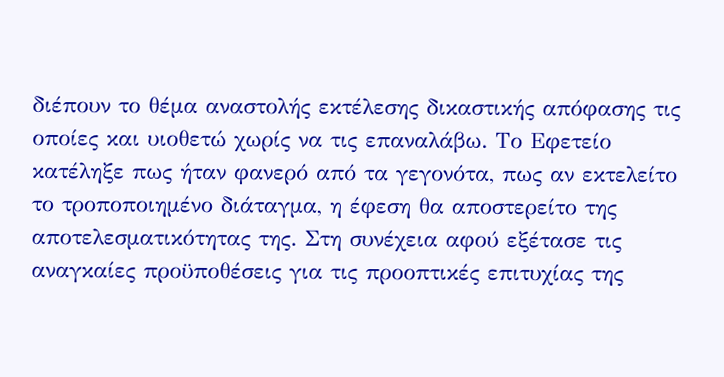διέπουν το θέμα αναστολής εκτέλεσης δικαστικής απόφασης τις οποίες και υιοθετώ χωρίς να τις επαναλάβω. Το Εφετείο κατέληξε πως ήταν φανερό από τα γεγονότα, πως αν εκτελείτο το τροποποιημένο διάταγμα, η έφεση θα αποστερείτο της αποτελεσματικότητας της. Στη συνέχεια αφού εξέτασε τις αναγκαίες προϋποθέσεις για τις προοπτικές επιτυχίας της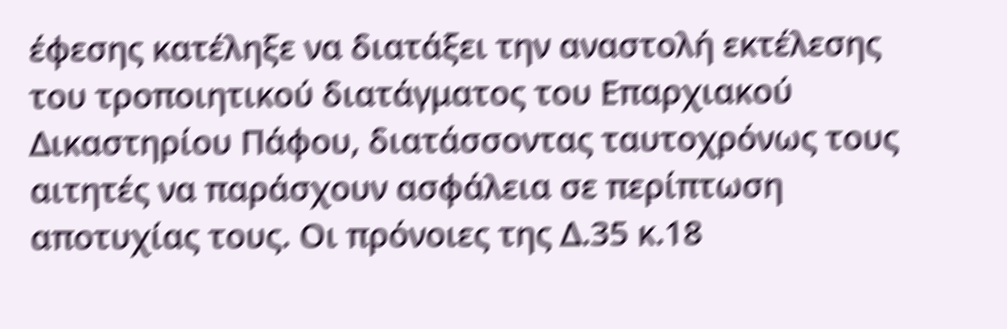έφεσης κατέληξε να διατάξει την αναστολή εκτέλεσης του τροποιητικού διατάγματος του Επαρχιακού Δικαστηρίου Πάφου, διατάσσοντας ταυτοχρόνως τους αιτητές να παράσχουν ασφάλεια σε περίπτωση αποτυχίας τους. Οι πρόνοιες της Δ.35 κ.18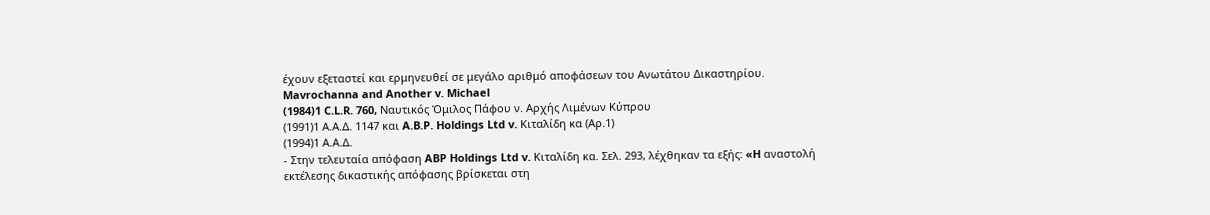έχουν εξεταστεί και ερμηνευθεί σε μεγάλο αριθμό αποφάσεων του Ανωτάτου Δικαστηρίου. Mavrochanna and Another v. Michael
(1984)1 C.L.R. 760, Ναυτικός Όμιλος Πάφου ν. Αρχής Λιμένων Κύπρου
(1991)1 Α.Α.Δ. 1147 και A.B.P. Holdings Ltd v. Kιταλίδη κα (Αρ.1)
(1994)1 Α.Α.Δ.
- Στην τελευταία απόφαση ABP Holdings Ltd v. Κιταλίδη κα. Σελ. 293, λέχθηκαν τα εξής: «H αναστολή εκτέλεσης δικαστικής απόφασης βρίσκεται στη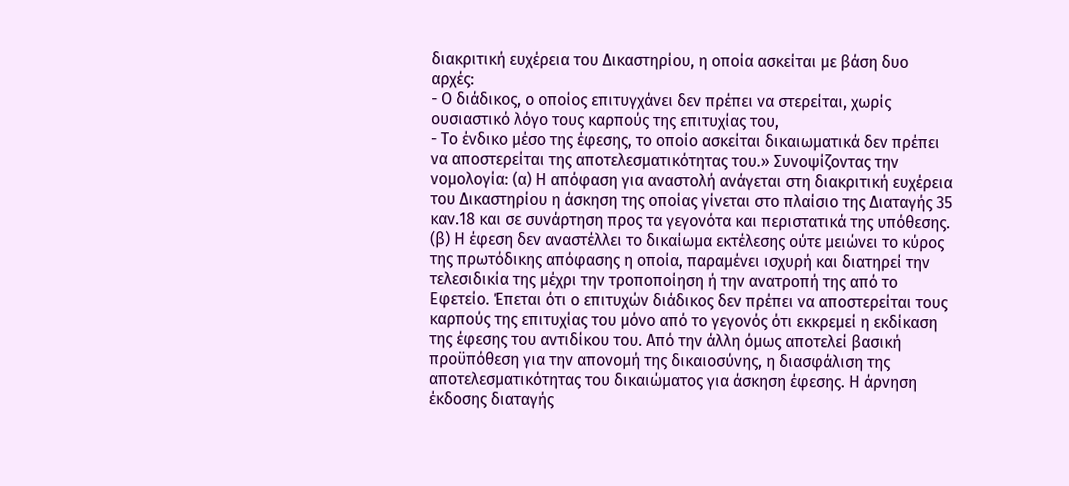διακριτική ευχέρεια του Δικαστηρίου, η οποία ασκείται με βάση δυο αρχές:
- Ο διάδικος, ο οποίος επιτυγχάνει δεν πρέπει να στερείται, χωρίς ουσιαστικό λόγο τους καρπούς της επιτυχίας του,
- Το ένδικο μέσο της έφεσης, το οποίο ασκείται δικαιωματικά δεν πρέπει να αποστερείται της αποτελεσματικότητας του.» Συνοψίζοντας την νομολογία: (α) Η απόφαση για αναστολή ανάγεται στη διακριτική ευχέρεια του Δικαστηρίου η άσκηση της οποίας γίνεται στο πλαίσιο της Διαταγής 35 καν.18 και σε συνάρτηση προς τα γεγονότα και περιστατικά της υπόθεσης. (β) Η έφεση δεν αναστέλλει το δικαίωμα εκτέλεσης ούτε μειώνει το κύρος της πρωτόδικης απόφασης η οποία, παραμένει ισχυρή και διατηρεί την τελεσιδικία της μέχρι την τροποποίηση ή την ανατροπή της από το Εφετείο. Έπεται ότι ο επιτυχών διάδικος δεν πρέπει να αποστερείται τους καρπούς της επιτυχίας του μόνο από το γεγονός ότι εκκρεμεί η εκδίκαση της έφεσης του αντιδίκου του. Από την άλλη όμως αποτελεί βασική προϋπόθεση για την απονομή της δικαιοσύνης, η διασφάλιση της αποτελεσματικότητας του δικαιώματος για άσκηση έφεσης. Η άρνηση έκδοσης διαταγής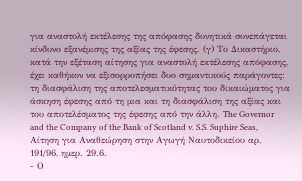για αναστολή εκτέλεσης της απόφασης δυνητικά συνεπάγεται κίνδυνο εξανέμισης της αξίας της έφεσης. (γ) Το Δικαστήριο, κατά την εξέταση αίτησης για αναστολή εκτέλεσης απόφασης, έχει καθήκον να εξισορροπήσει δυο σημαντικούς παράγοντες: τη διασφάλιση της αποτελεσματικότητας του δικαιώματος για άσκηση έφεσης από τη μια και τη διασφάλιση της αξίας και του αποτελέσματος της έφεσης από την άλλη. The Governor and the Company of the Bank of Scotland v. S.S. Suphire Seas, Αίτηση για Αναθεώρηση στην Αγωγή Ναυτοδικείου αρ. 191/96, ημερ. 29.6.
- Ο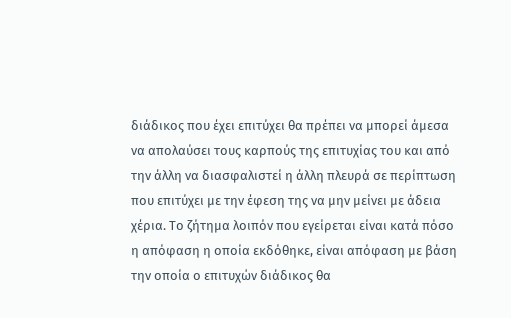διάδικος που έχει επιτύχει θα πρέπει να μπορεί άμεσα να απολαύσει τους καρπούς της επιτυχίας του και από την άλλη να διασφαλιστεί η άλλη πλευρά σε περίπτωση που επιτύχει με την έφεση της να μην μείνει με άδεια χέρια. Το ζήτημα λοιπόν που εγείρεται είναι κατά πόσο η απόφαση η οποία εκδόθηκε, είναι απόφαση με βάση την οποία ο επιτυχών διάδικος θα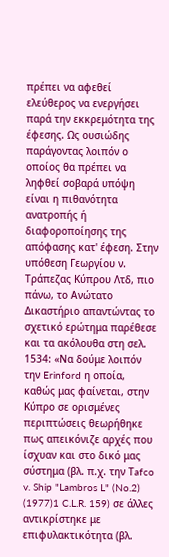πρέπει να αφεθεί ελεύθερος να ενεργήσει παρά την εκκρεμότητα της έφεσης. Ως ουσιώδης παράγοντας λοιπόν ο οποίος θα πρέπει να ληφθεί σοβαρά υπόψη είναι η πιθανότητα ανατροπής ή διαφοροποίησης της απόφασης κατ' έφεση. Στην υπόθεση Γεωργίου ν. Τράπεζας Κύπρου Λτδ, πιο πάνω, το Ανώτατο Δικαστήριο απαντώντας το σχετικό ερώτημα παρέθεσε και τα ακόλουθα στη σελ. 1534: «Να δούμε λοιπόν την Erinford η οποία, καθώς μας φαίνεται, στην Κύπρο σε ορισμένες περιπτώσεις θεωρήθηκε πως απεικόνιζε αρχές που ίσχυαν και στο δικό μας σύστημα (βλ. π.χ. την Τafco v. Ship "Lambros L" (No.2)
(1977)1 C.L.R. 159) σε άλλες αντικρίστηκε με επιφυλακτικότητα (βλ.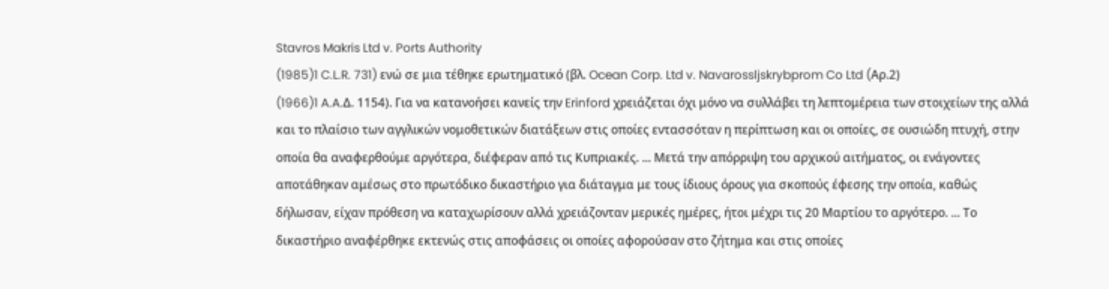Stavros Makris Ltd v. Ports Authority
(1985)1 C.L.R. 731) ενώ σε μια τέθηκε ερωτηματικό (βλ. Ocean Corp. Ltd v. Navarossljskrybprom Co Ltd (Aρ.2)
(1966)1 A.A.Δ. 1154). Για να κατανοήσει κανείς την Erinford χρειάζεται όχι μόνο να συλλάβει τη λεπτομέρεια των στοιχείων της αλλά και το πλαίσιο των αγγλικών νομοθετικών διατάξεων στις οποίες εντασσόταν η περίπτωση και οι οποίες, σε ουσιώδη πτυχή, στην οποία θα αναφερθούμε αργότερα, διέφεραν από τις Κυπριακές. ... Μετά την απόρριψη του αρχικού αιτήματος, οι ενάγοντες αποτάθηκαν αμέσως στο πρωτόδικο δικαστήριο για διάταγμα με τους ίδιους όρους για σκοπούς έφεσης την οποία, καθώς δήλωσαν, είχαν πρόθεση να καταχωρίσουν αλλά χρειάζονταν μερικές ημέρες, ήτοι μέχρι τις 20 Μαρτίου το αργότερο. ... Το δικαστήριο αναφέρθηκε εκτενώς στις αποφάσεις οι οποίες αφορούσαν στο ζήτημα και στις οποίες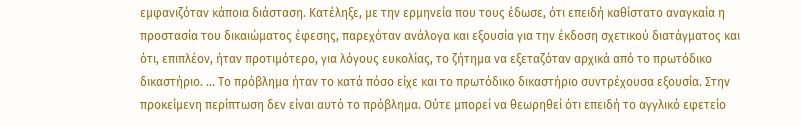εμφανιζόταν κάποια διάσταση. Κατέληξε, με την ερμηνεία που τους έδωσε, ότι επειδή καθίστατο αναγκαία η προστασία του δικαιώματος έφεσης, παρεχόταν ανάλογα και εξουσία για την έκδοση σχετικού διατάγματος και ότι, επιπλέον, ήταν προτιμότερο, για λόγους ευκολίας, το ζήτημα να εξεταζόταν αρχικά από το πρωτόδικο δικαστήριο. ... Το πρόβλημα ήταν το κατά πόσο είχε και το πρωτόδικο δικαστήριο συντρέχουσα εξουσία. Στην προκείμενη περίπτωση δεν είναι αυτό το πρόβλημα. Ούτε μπορεί να θεωρηθεί ότι επειδή το αγγλικό εφετείο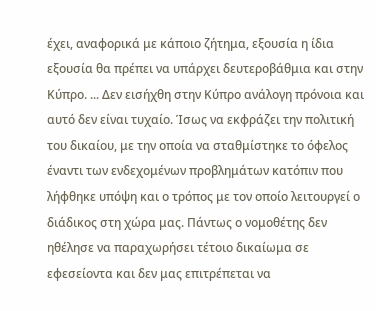έχει, αναφορικά με κάποιο ζήτημα, εξουσία η ίδια εξουσία θα πρέπει να υπάρχει δευτεροβάθμια και στην Κύπρο. ... Δεν εισήχθη στην Κύπρο ανάλογη πρόνοια και αυτό δεν είναι τυχαίο. Ίσως να εκφράζει την πολιτική του δικαίου, με την οποία να σταθμίστηκε το όφελος έναντι των ενδεχομένων προβλημάτων κατόπιν που λήφθηκε υπόψη και ο τρόπος με τον οποίο λειτουργεί ο διάδικος στη χώρα μας. Πάντως ο νομοθέτης δεν ηθέλησε να παραχωρήσει τέτοιο δικαίωμα σε εφεσείοντα και δεν μας επιτρέπεται να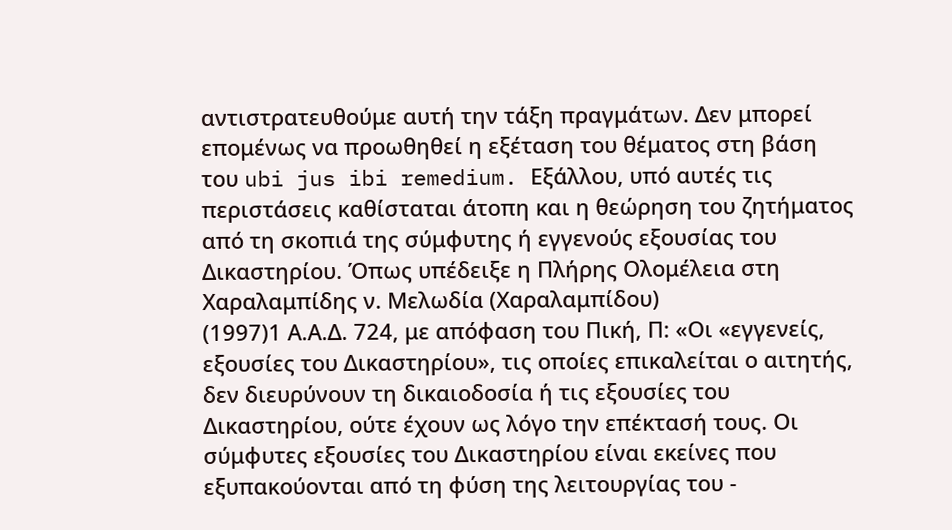αντιστρατευθούμε αυτή την τάξη πραγμάτων. Δεν μπορεί επομένως να προωθηθεί η εξέταση του θέματος στη βάση του ubi jus ibi remedium. Εξάλλου, υπό αυτές τις περιστάσεις καθίσταται άτοπη και η θεώρηση του ζητήματος από τη σκοπιά της σύμφυτης ή εγγενούς εξουσίας του Δικαστηρίου. Όπως υπέδειξε η Πλήρης Ολομέλεια στη Χαραλαμπίδης ν. Μελωδία (Χαραλαμπίδου)
(1997)1 Α.Α.Δ. 724, με απόφαση του Πική, Π: «Οι «εγγενείς, εξουσίες του Δικαστηρίου», τις οποίες επικαλείται ο αιτητής, δεν διευρύνουν τη δικαιοδοσία ή τις εξουσίες του Δικαστηρίου, ούτε έχουν ως λόγο την επέκτασή τους. Οι σύμφυτες εξουσίες του Δικαστηρίου είναι εκείνες που εξυπακούονται από τη φύση της λειτουργίας του -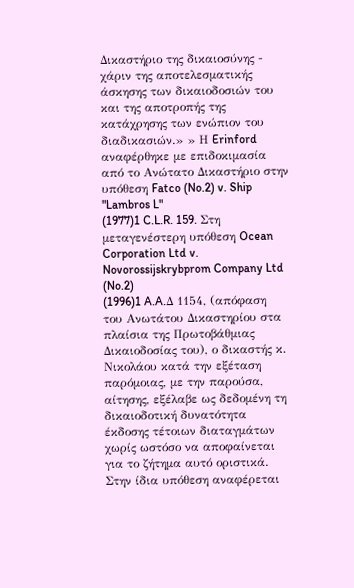Δικαστήριο της δικαιοσύνης - χάριν της αποτελεσματικής άσκησης των δικαιοδοσιών του και της αποτροπής της κατάχρησης των ενώπιον του διαδικασιών.» » Η Erinford αναφέρθηκε με επιδοκιμασία από το Ανώτατο Δικαστήριο στην υπόθεση Fatco (No.2) v. Ship "Lambros L"
(1977)1 C.L.R. 159. Στη μεταγενέστερη υπόθεση Ocean Corporation Ltd v. Novorossijskrybprom Company Ltd (No.2)
(1996)1 A.A.Δ 1154, (απόφαση του Ανωτάτου Δικαστηρίου στα πλαίσια της Πρωτοβάθμιας Δικαιοδοσίας του), ο δικαστής κ. Νικολάου κατά την εξέταση παρόμοιας, με την παρούσα, αίτησης, εξέλαβε ως δεδομένη τη δικαιοδοτική δυνατότητα έκδοσης τέτοιων διαταγμάτων χωρίς ωστόσο να αποφαίνεται για το ζήτημα αυτό οριστικά. Στην ίδια υπόθεση αναφέρεται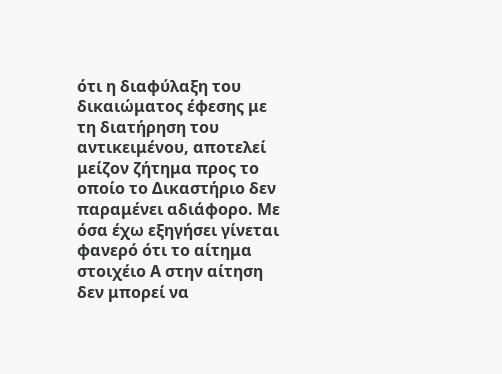ότι η διαφύλαξη του δικαιώματος έφεσης με τη διατήρηση του αντικειμένου, αποτελεί μείζον ζήτημα προς το οποίο το Δικαστήριο δεν παραμένει αδιάφορο. Με όσα έχω εξηγήσει γίνεται φανερό ότι το αίτημα στοιχέιο Α στην αίτηση δεν μπορεί να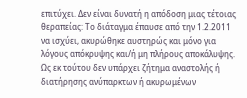επιτύχει. Δεν είναι δυνατή η απόδοση μιας τέτοιας θεραπείας: Το διάταγμα έπαυσε από την 1.2.2011 να ισχύει, ακυρώθηκε αυστηρώς και μόνο για λόγους απόκρυψης και/ή μη πλήρους αποκάλυψης. Ως εκ τούτου δεν υπάρχει ζήτημα αναστολής ή διατήρησης ανύπαρκτων ή ακυρωμένων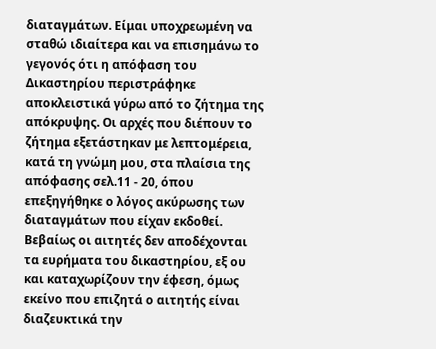διαταγμάτων. Είμαι υποχρεωμένη να σταθώ ιδιαίτερα και να επισημάνω το γεγονός ότι η απόφαση του Δικαστηρίου περιστράφηκε αποκλειστικά γύρω από το ζήτημα της απόκρυψης. Οι αρχές που διέπουν το ζήτημα εξετάστηκαν με λεπτομέρεια, κατά τη γνώμη μου, στα πλαίσια της απόφασης σελ.11 - 20, όπου επεξηγήθηκε ο λόγος ακύρωσης των διαταγμάτων που είχαν εκδοθεί. Βεβαίως οι αιτητές δεν αποδέχονται τα ευρήματα του δικαστηρίου, εξ ου και καταχωρίζουν την έφεση, όμως εκείνο που επιζητά ο αιτητής είναι διαζευκτικά την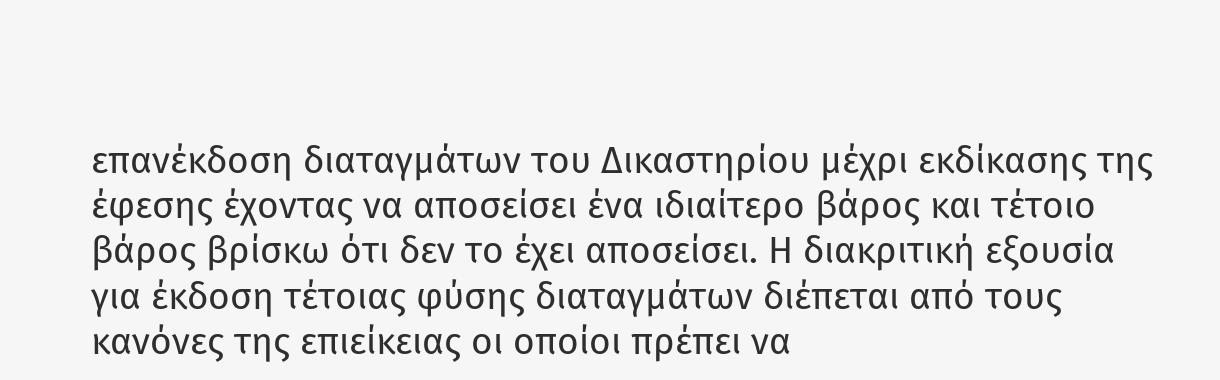επανέκδοση διαταγμάτων του Δικαστηρίου μέχρι εκδίκασης της έφεσης έχοντας να αποσείσει ένα ιδιαίτερο βάρος και τέτοιο βάρος βρίσκω ότι δεν το έχει αποσείσει. Η διακριτική εξουσία για έκδοση τέτοιας φύσης διαταγμάτων διέπεται από τους κανόνες της επιείκειας οι οποίοι πρέπει να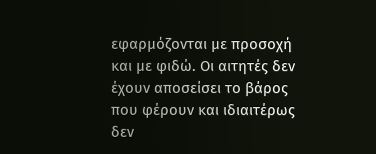εφαρμόζονται με προσοχή και με φιδώ. Οι αιτητές δεν έχουν αποσείσει το βάρος που φέρουν και ιδιαιτέρως δεν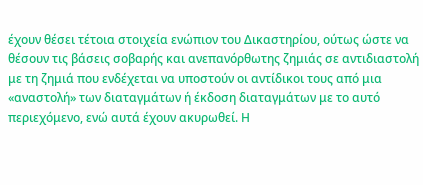έχουν θέσει τέτοια στοιχεία ενώπιον του Δικαστηρίου, ούτως ώστε να θέσουν τις βάσεις σοβαρής και ανεπανόρθωτης ζημιάς σε αντιδιαστολή με τη ζημιά που ενδέχεται να υποστούν οι αντίδικοι τους από μια «αναστολή» των διαταγμάτων ή έκδοση διαταγμάτων με το αυτό περιεχόμενο, ενώ αυτά έχουν ακυρωθεί. Η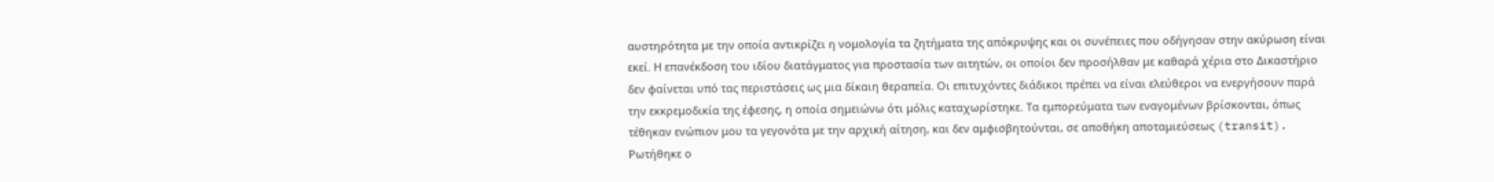αυστηρότητα με την οποία αντικρίζει η νομολογία τα ζητήματα της απόκρυψης και οι συνέπειες που οδήγησαν στην ακύρωση είναι εκεί. Η επανέκδοση του ιδίου διατάγματος για προστασία των αιτητών, οι οποίοι δεν προσήλθαν με καθαρά χέρια στο Δικαστήριο δεν φαίνεται υπό τας περιστάσεις ως μια δίκαιη θεραπεία. Οι επιτυχόντες διάδικοι πρέπει να είναι ελεύθεροι να ενεργήσουν παρά την εκκρεμοδικία της έφεσης, η οποία σημειώνω ότι μόλις καταχωρίστηκε. Τα εμπορεύματα των εναγομένων βρίσκονται, όπως τέθηκαν ενώπιον μου τα γεγονότα με την αρχική αίτηση, και δεν αμφισβητούνται, σε αποθήκη αποταμιεύσεως (transit). Ρωτήθηκε ο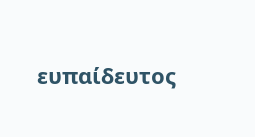ευπαίδευτος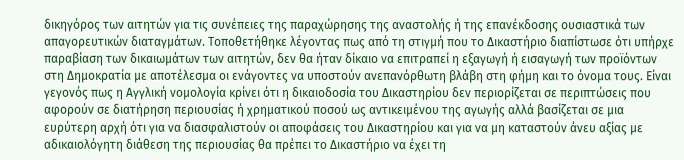δικηγόρος των αιτητών για τις συνέπειες της παραχώρησης της αναστολής ή της επανέκδοσης ουσιαστικά των απαγορευτικών διαταγμάτων. Τοποθετήθηκε λέγοντας πως από τη στιγμή που το Δικαστήριο διαπίστωσε ότι υπήρχε παραβίαση των δικαιωμάτων των αιτητών, δεν θα ήταν δίκαιο να επιτραπεί η εξαγωγή ή εισαγωγή των προϊόντων στη Δημοκρατία με αποτέλεσμα οι ενάγοντες να υποστούν ανεπανόρθωτη βλάβη στη φήμη και το όνομα τους. Είναι γεγονός πως η Αγγλική νομολογία κρίνει ότι η δικαιοδοσία του Δικαστηρίου δεν περιορίζεται σε περιπτώσεις που αφορούν σε διατήρηση περιουσίας ή χρηματικού ποσού ως αντικειμένου της αγωγής αλλά βασίζεται σε μια ευρύτερη αρχή ότι για να διασφαλιστούν οι αποφάσεις του Δικαστηρίου και για να μη καταστούν άνευ αξίας με αδικαιολόγητη διάθεση της περιουσίας θα πρέπει το Δικαστήριο να έχει τη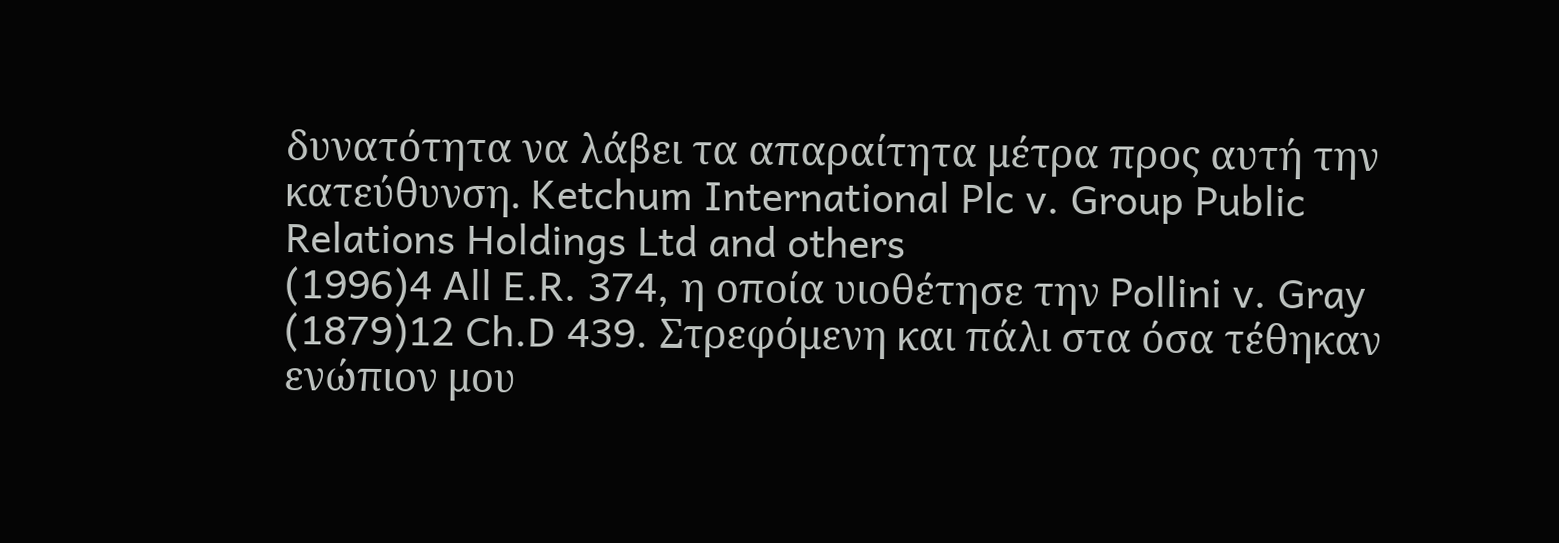δυνατότητα να λάβει τα απαραίτητα μέτρα προς αυτή την κατεύθυνση. Ketchum International Plc v. Group Public Relations Holdings Ltd and others
(1996)4 All E.R. 374, η οποία υιοθέτησε την Pollini v. Gray
(1879)12 Ch.D 439. Στρεφόμενη και πάλι στα όσα τέθηκαν ενώπιον μου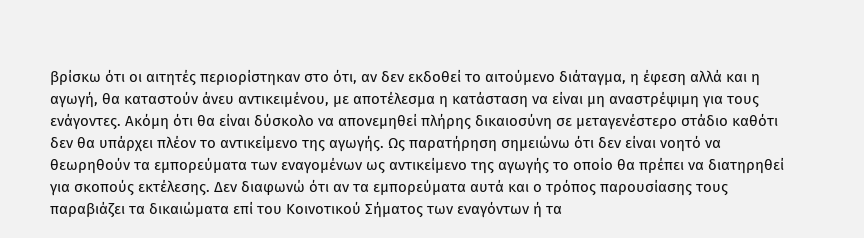βρίσκω ότι οι αιτητές περιορίστηκαν στο ότι, αν δεν εκδοθεί το αιτούμενο διάταγμα, η έφεση αλλά και η αγωγή, θα καταστούν άνευ αντικειμένου, με αποτέλεσμα η κατάσταση να είναι μη αναστρέψιμη για τους ενάγοντες. Ακόμη ότι θα είναι δύσκολο να απονεμηθεί πλήρης δικαιοσύνη σε μεταγενέστερο στάδιο καθότι δεν θα υπάρχει πλέον το αντικείμενο της αγωγής. Ως παρατήρηση σημειώνω ότι δεν είναι νοητό να θεωρηθούν τα εμπορεύματα των εναγομένων ως αντικείμενο της αγωγής το οποίο θα πρέπει να διατηρηθεί για σκοπούς εκτέλεσης. Δεν διαφωνώ ότι αν τα εμπορεύματα αυτά και ο τρόπος παρουσίασης τους παραβιάζει τα δικαιώματα επί του Κοινοτικού Σήματος των εναγόντων ή τα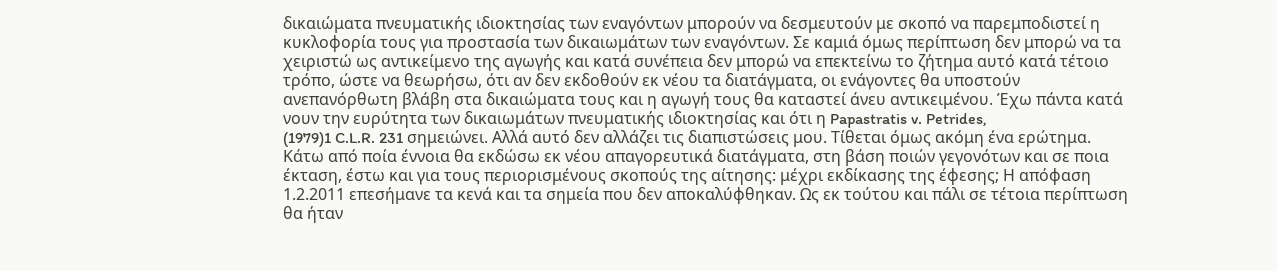δικαιώματα πνευματικής ιδιοκτησίας των εναγόντων μπορούν να δεσμευτούν με σκοπό να παρεμποδιστεί η κυκλοφορία τους για προστασία των δικαιωμάτων των εναγόντων. Σε καμιά όμως περίπτωση δεν μπορώ να τα χειριστώ ως αντικείμενο της αγωγής και κατά συνέπεια δεν μπορώ να επεκτείνω το ζήτημα αυτό κατά τέτοιο τρόπο, ώστε να θεωρήσω, ότι αν δεν εκδοθούν εκ νέου τα διατάγματα, οι ενάγοντες θα υποστούν ανεπανόρθωτη βλάβη στα δικαιώματα τους και η αγωγή τους θα καταστεί άνευ αντικειμένου. Έχω πάντα κατά νουν την ευρύτητα των δικαιωμάτων πνευματικής ιδιοκτησίας και ότι η Papastratis v. Petrides,
(1979)1 C.L.R. 231 σημειώνει. Αλλά αυτό δεν αλλάζει τις διαπιστώσεις μου. Τίθεται όμως ακόμη ένα ερώτημα. Κάτω από ποία έννοια θα εκδώσω εκ νέου απαγορευτικά διατάγματα, στη βάση ποιών γεγονότων και σε ποια έκταση, έστω και για τους περιορισμένους σκοπούς της αίτησης: μέχρι εκδίκασης της έφεσης; Η απόφαση 1.2.2011 επεσήμανε τα κενά και τα σημεία που δεν αποκαλύφθηκαν. Ως εκ τούτου και πάλι σε τέτοια περίπτωση θα ήταν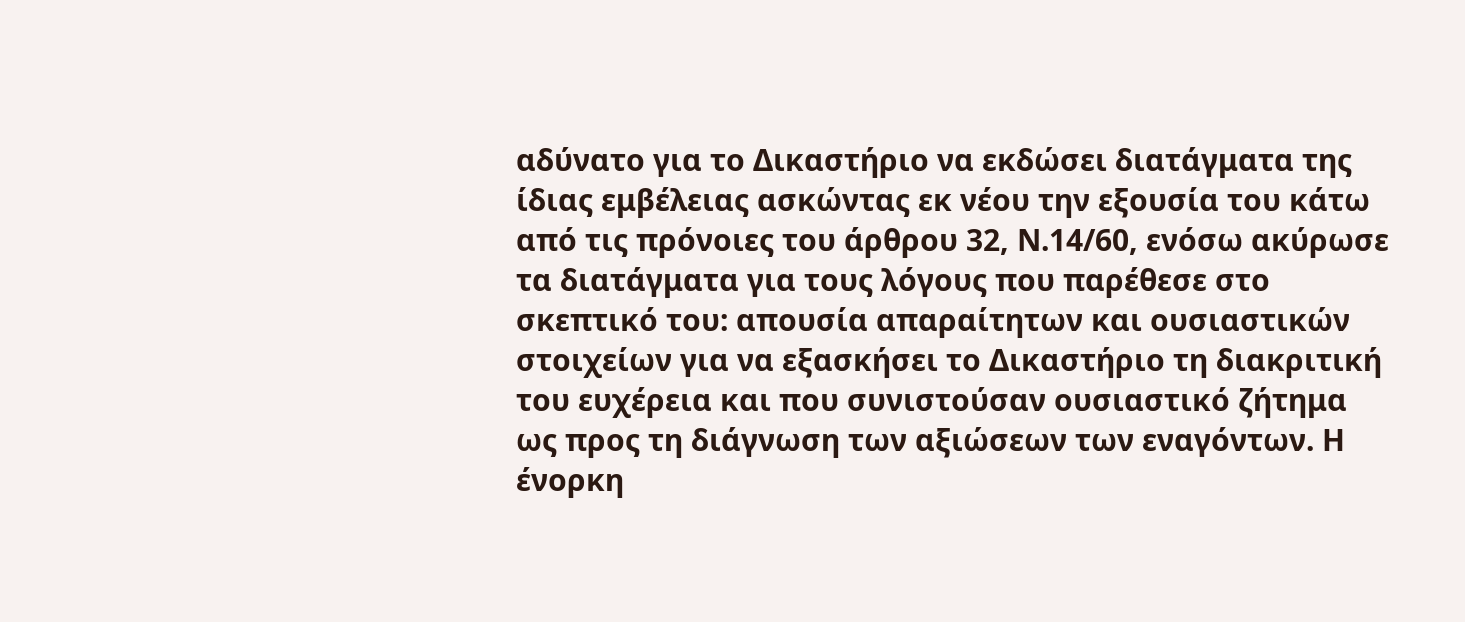αδύνατο για το Δικαστήριο να εκδώσει διατάγματα της ίδιας εμβέλειας ασκώντας εκ νέου την εξουσία του κάτω από τις πρόνοιες του άρθρου 32, Ν.14/60, ενόσω ακύρωσε τα διατάγματα για τους λόγους που παρέθεσε στο σκεπτικό του: απουσία απαραίτητων και ουσιαστικών στοιχείων για να εξασκήσει το Δικαστήριο τη διακριτική του ευχέρεια και που συνιστούσαν ουσιαστικό ζήτημα ως προς τη διάγνωση των αξιώσεων των εναγόντων. Η ένορκη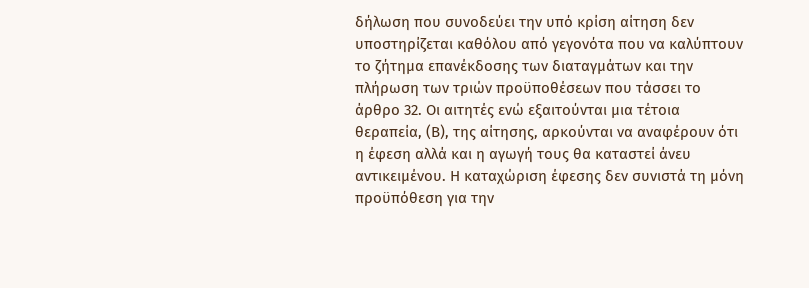δήλωση που συνοδεύει την υπό κρίση αίτηση δεν υποστηρίζεται καθόλου από γεγονότα που να καλύπτουν το ζήτημα επανέκδοσης των διαταγμάτων και την πλήρωση των τριών προϋποθέσεων που τάσσει το άρθρο 32. Οι αιτητές ενώ εξαιτούνται μια τέτοια θεραπεία, (Β), της αίτησης, αρκούνται να αναφέρουν ότι η έφεση αλλά και η αγωγή τους θα καταστεί άνευ αντικειμένου. Η καταχώριση έφεσης δεν συνιστά τη μόνη προϋπόθεση για την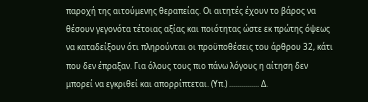παροχή της αιτούμενης θεραπείας. Οι αιτητές έχουν το βάρος να θέσουν γεγονότα τέτοιας αξίας και ποιότητας ώστε εκ πρώτης όψεως να καταδείξουν ότι πληρούνται οι προϋποθέσεις του άρθρου 32, κάτι που δεν έπραξαν. Για όλους τους πιο πάνω λόγους η αίτηση δεν μπορεί να εγκριθεί και απορρίπτεται. (Υπ.) ............... Δ.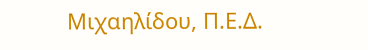Μιχαηλίδου, Π.Ε.Δ.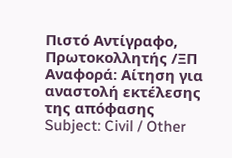Πιστό Αντίγραφο, Πρωτοκολλητής /ΞΠ Αναφορά: Αίτηση για αναστολή εκτέλεσης της απόφασης Subject: Civil / Other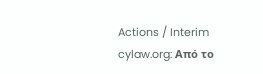Actions / Interim cylaw.org: Από το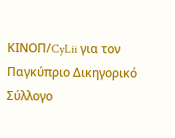ΚΙΝOΠ/CyLii για τον Παγκύπριο Δικηγορικό Σύλλογο